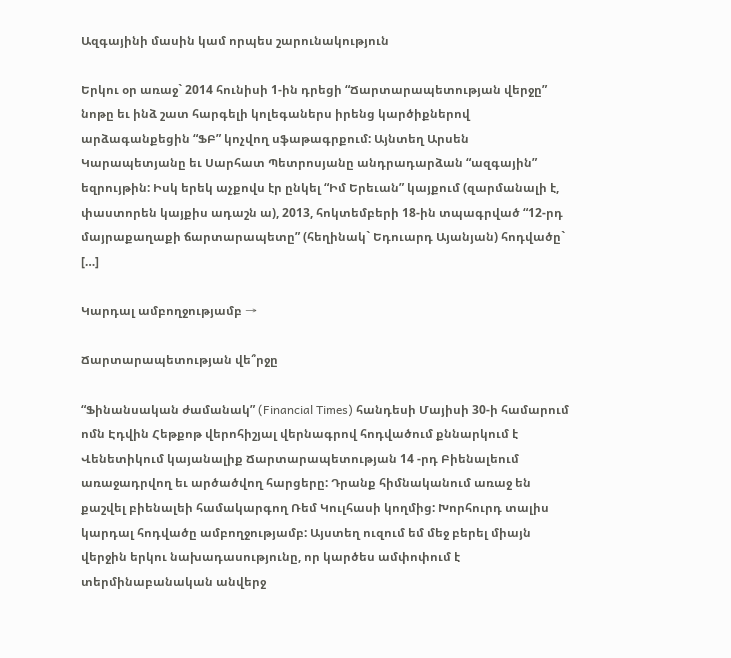Ազգայինի մասին կամ որպես շարունակություն

Երկու օր առաջ` 2014 հունիսի 1-ին դրեցի “Ճարտարապետության վերջը” նոթը եւ ինձ շատ հարգելի կոլեգաներս իրենց կարծիքներով արձագանքեցին “ՖԲ” կոչվող սֆաթագրքում: Այնտեղ Արսեն Կարապետյանը եւ Սարհատ Պետրոսյանը անդրադարձան “ազգային” եզրույթին: Իսկ երեկ աչքովս էր ընկել “Իմ Երեւան” կայքում (զարմանալի է, փաստորեն կայքիս ադաշն ա), 2013, հոկտեմբերի 18-ին տպագրված “12-րդ մայրաքաղաքի ճարտարապետը” (հեղինակ` Եդուարդ Այանյան) հոդվածը` […]

Կարդալ ամբողջությամբ →

Ճարտարապետության վե՞րջը

“Ֆինանսական ժամանակ” (Financial Times) հանդեսի Մայիսի 30-ի համարում ոմն Էդվին Հեթքոթ վերոհիշյալ վերնագրով հոդվածում քննարկում է Վենետիկում կայանալիք Ճարտարապետության 14 -րդ Բիենալեում առաջադրվող եւ արծածվող հարցերը: Դրանք հիմնականում առաջ են քաշվել բիենալեի համակարգող Ռեմ Կուլհասի կողմից: Խորհուրդ տալիս կարդալ հոդվածը ամբողջությամբ: Այստեղ ուզում եմ մեջ բերել միայն վերջին երկու նախադասությունը, որ կարծես ամփոփում է տերմինաբանական անվերջ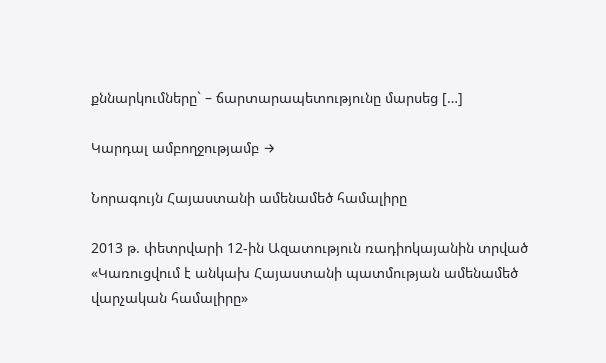քննարկումները` – ճարտարապետությունը մարսեց […]

Կարդալ ամբողջությամբ →

Նորագույն Հայաստանի ամենամեծ համալիրը

2013 թ. փետրվարի 12-ին Ազատություն ռադիոկայանին տրված «Կառուցվում է անկախ Հայաստանի պատմության ամենամեծ վարչական համալիրը»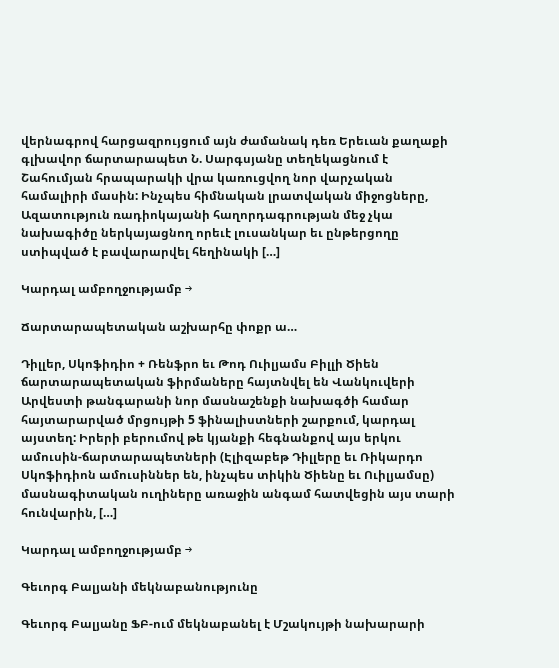վերնագրով հարցազրույցում այն ժամանակ դեռ Երեւան քաղաքի գլխավոր ճարտարապետ Ն. Սարգսյանը տեղեկացնում է Շահումյան հրապարակի վրա կառուցվող նոր վարչական համալիրի մասին: Ինչպես հիմնական լրատվական միջոցները, Ազատություն ռադիոկայանի հաղորդագրության մեջ չկա նախագիծը ներկայացնող որեւէ լուսանկար եւ ընթերցողը ստիպված է բավարարվել հեղինակի […]

Կարդալ ամբողջությամբ →

Ճարտարապետական աշխարհը փոքր ա…

Դիլլեր, Սկոֆիդիո + Ռենֆրո եւ Թոդ Ուիլյամս Բիլլի Ծիեն ճարտարապետական ֆիրմաները հայտնվել են Վանկուվերի Արվեստի թանգարանի նոր մասնաշենքի նախագծի համար հայտարարված մրցույթի 5 ֆինալիստների շարքում, կարդալ այստեղ: Իրերի բերումով թե կյանքի հեգնանքով այս երկու ամուսին-ճարտարապետների (Էլիզաբեթ Դիլլերը եւ Ռիկարդո Սկոֆիդիոն ամուսիններ են, ինչպես տիկին Ծիենը եւ Ուիլյամսը) մասնագիտական ուղիները առաջին անգամ հատվեցին այս տարի հունվարին, […]

Կարդալ ամբողջությամբ →

Գեւորգ Բալյանի մեկնաբանությունը

Գեւորգ Բալյանը ՖԲ-ում մեկնաբանել է Մշակույթի նախարարի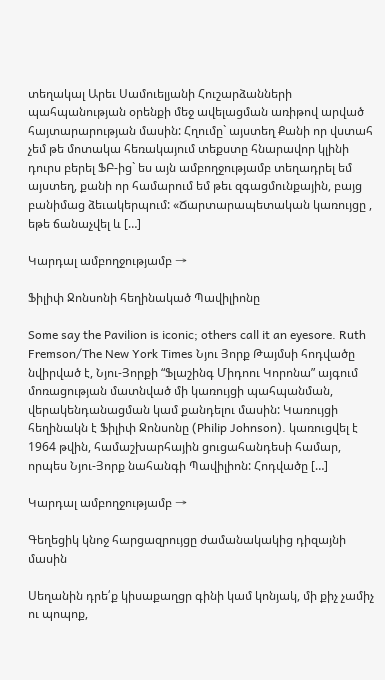տեղակալ Արեւ Սամուելյանի Հուշարձանների պահպանության օրենքի մեջ ավելացման առիթով արված հայտարարության մասին: Հղումը` այստեղ Քանի որ վստահ չեմ թե մոտակա հեռակայում տեքստը հնարավոր կլինի դուրս բերել ՖԲ-ից` ես այն ամբողջությամբ տեղադրել եմ այստեղ, քանի որ համարում եմ թեւ զգացմունքային, բայց բանիմաց ձեւակերպում: «Ճարտարապետական կառույցը , եթե ճանաչվել և […]

Կարդալ ամբողջությամբ →

Ֆիլիփ Ջոնսոնի հեղինակած Պավիլիոնը

Some say the Pavilion is iconic; others call it an eyesore. Ruth Fremson/The New York Times Նյու Յորք Թայմսի հոդվածը նվիրված է, Նյու-Յորքի “Ֆլաշինգ Միդոու Կորոնա” այգում մոռացության մատնված մի կառույցի պահպանման, վերակենդանացման կամ քանդելու մասին: Կառույցի հեղինակն է Ֆիլիփ Ջոնսոնը (Philip Johnson). կառուցվել է 1964 թվին, համաշխարհային ցուցահանդեսի համար, որպես Նյու-Յորք նահանգի Պավիլիոն: Հոդվածը […]

Կարդալ ամբողջությամբ →

Գեղեցիկ կնոջ հարցազրույցը ժամանակակից դիզայնի մասին

Սեղանին դրե՛ք կիսաքաղցր գինի կամ կոնյակ, մի քիչ չամիչ ու պոպոք,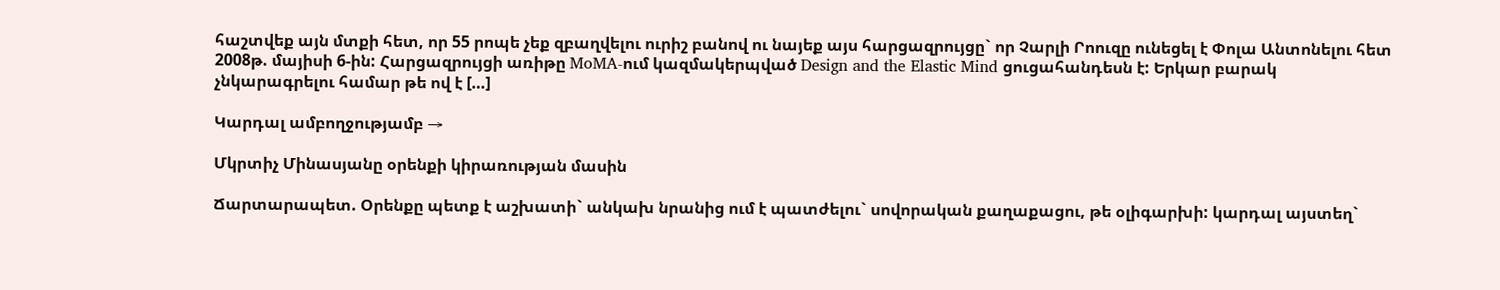հաշտվեք այն մտքի հետ, որ 55 րոպե չեք զբաղվելու ուրիշ բանով ու նայեք այս հարցազրույցը` որ Չարլի Րոուզը ունեցել է Փոլա Անտոնելու հետ 2008թ. մայիսի 6-ին: Հարցազրույցի առիթը MoMA-ում կազմակերպված Design and the Elastic Mind ցուցահանդեսն է: Երկար բարակ չնկարագրելու համար թե ով է […]

Կարդալ ամբողջությամբ →

Մկրտիչ Մինասյանը օրենքի կիրառության մասին

Ճարտարապետ. Օրենքը պետք է աշխատի` անկախ նրանից ում է պատժելու` սովորական քաղաքացու, թե օլիգարխի: կարդալ այստեղ`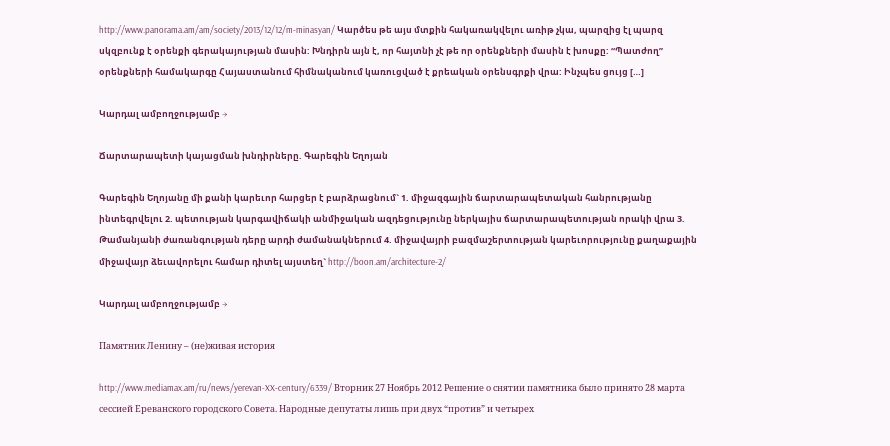http://www.panorama.am/am/society/2013/12/12/m-minasyan/ Կարծես թե այս մտքին հակառակվելու առիթ չկա, պարզից էլ պարզ սկզբունք է օրենքի գերակայության մասին: Խնդիրն այն է, որ հայտնի չէ թե որ օրենքների մասին է խոսքը: “Պատժող” օրենքների համակարգը Հայաստանում հիմնականում կառուցված է քրեական օրենսգրքի վրա: Ինչպես ցույց […]

Կարդալ ամբողջությամբ →

Ճարտարապետի կայացման խնդիրները. Գարեգին Եղոյան

Գարեգին Եղոյանը մի քանի կարեւոր հարցեր է բարձրացնում` 1. միջազգային ճարտարապետական հանրությանը ինտեգրվելու 2. պետության կարգավիճակի անմիջական ազդեցությունը ներկայիս ճարտարապետության որակի վրա 3. Թամանյանի ժառանգության դերը արդի ժամանակներում 4. միջավայրի բազմաշերտության կարեւորությունը քաղաքային միջավայր ձեւավորելու համար դիտել այստեղ` http://boon.am/architecture-2/

Կարդալ ամբողջությամբ →

Памятник Ленину – (не)живая история

http://www.mediamax.am/ru/news/yerevan-XX-century/6339/ Вторник 27 Ноябрь 2012 Решение о снятии памятника было принято 28 марта сессией Ереванского городского Совета. Народные депутаты лишь при двух “против” и четырех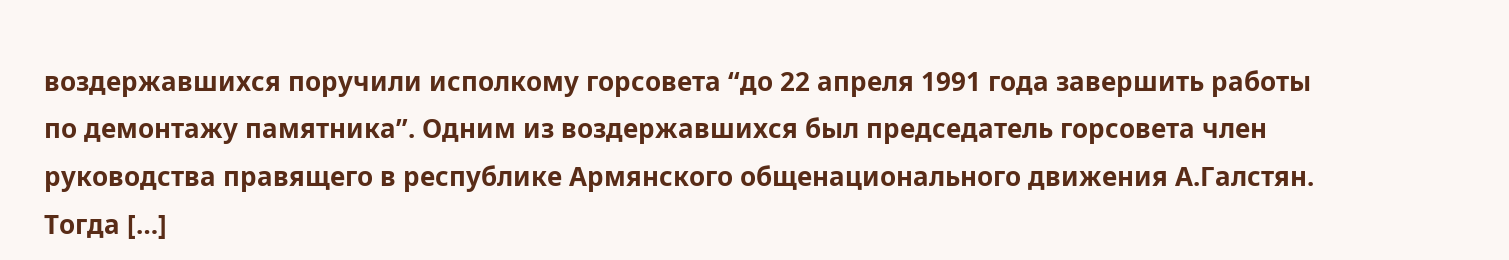воздержавшихся поручили исполкому горсовета “до 22 апреля 1991 года завершить работы по демонтажу памятника”. Одним из воздержавшихся был председатель горсовета член руководства правящего в республике Армянского общенационального движения А.Галстян. Тогда […]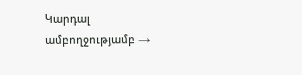Կարդալ ամբողջությամբ →